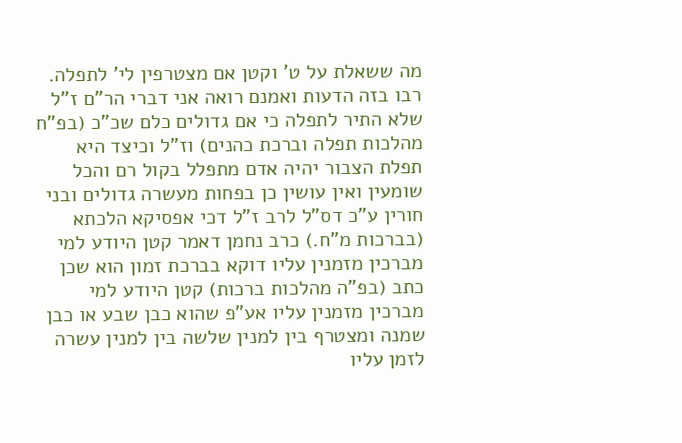מה ששאלת על ט' וקטן אם מצטרפין לי' לתפלה. רבו בזה הדעות ואמנם רואה אני דברי הר"ם ז"ל שלא התיר לתפלה כי אם גדולים כלם שכ"כ (בפ"ח מהלכות תפלה וברכת כהנים) וז"ל וכיצד היא תפלת הצבור יהיה אדם מתפלל בקול רם והכל שומעין ואין עושין כן בפחות מעשרה גדולים ובני חורין ע"כ דס"ל לרב ז"ל דכי אפסיקא הלכתא (בברכות מ"ח.) כרב נחמן דאמר קטן היודע למי מברכין מזמנין עליו דוקא בברכת זמון הוא שכן כתב (בפ"ה מהלכות ברכות) קטן היודע למי מברכין מזמנין עליו אע"פ שהוא כבן שבע או כבן שמנה ומצטרף בין למנין שלשה בין למנין עשרה לזמן עליו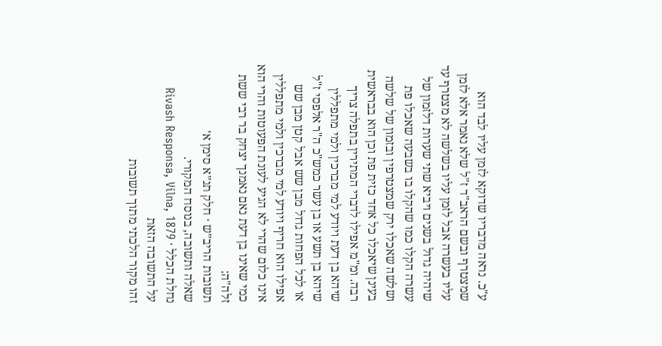ע"כ. נראה מדבריו שדוקא לזמן עליו לבד הוא שמצטרף ובשם הראב"ד ז"ל שלא נאמר אלא לזמן עליו בעשרה אבל לזמן עליו בשלשה לא מצטרף עד שיהיה גדול בשנים ויביא שתי שערות דלזמון של עשרה הקלו כמו שהקלו בו בשבעה שאכלו פת ושלשה שאכלו ירק שמצטרפין ובזמון של שלשה בעינן שיאכלו כל אחד כזית פת וכן הוא בבראשית רבה. ומ"מ אפילו לדברי המתירין בתפלה צריך שיהא בן דעת ויודע למי מברכין ולמי מתפללין שיהא בן תשע או בן עשר כמש"כ ה"ר אלפסי ז"ל או לכל הפחות גדול מבן שש אבל קטן מבן שש אפילו הוא חריף ויודע למי מברכין ולמי מתפללין אינו כלום שהרי לא הגיע לעונת הפעוטות והרי הוא כמי שאינו בן דעת נאם נאמנך יצחק בר רבי ששת זלה"ה:
תשובות הריב״ש · חלק תנ״א סימן א׳
שאלה ותשובה, בנוסח המקורי.
נחלת הכלל · Rivash Responsa, Vilna, 1879
על התשובה הזאת
זהו מקור הלכתי מתוך תשובות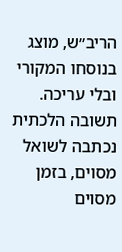הריב״ש, מוצג בנוסחו המקורי ובלי עריכה. תשובה הלכתית נכתבה לשואל מסוים, בזמן מסוים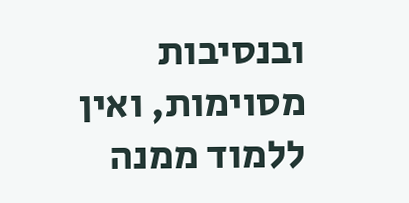ובנסיבות מסוימות, ואין ללמוד ממנה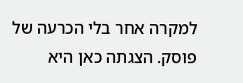למקרה אחר בלי הכרעה של פוסק. הצגתה כאן היא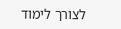לצורך לימוד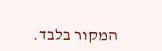המקור בלבד.